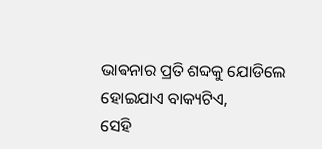ଭାଵନାର ପ୍ରତି ଶବ୍ଦକୁ ଯୋଡିଲେ
ହୋଇଯାଏ ବାକ୍ୟଟିଏ,
ସେହି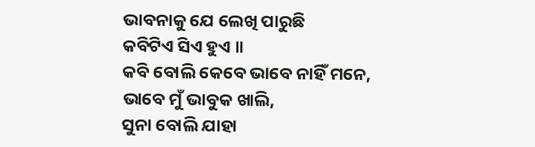ଭାବନାକୁ ଯେ ଲେଖି ପାରୁଛି
କବିଟିଏ ସିଏ ହୁଏ ॥
କବି ବୋଲି କେବେ ଭାବେ ନାହିଁ ମନେ,
ଭାବେ ମୁଁ ଭାବୁକ ଖାଲି,
ସୁନା ବୋଲି ଯାହା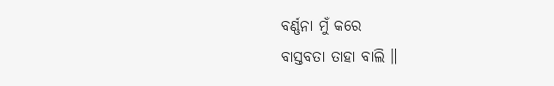ବର୍ଣ୍ଣନା ମୁଁ କରେ
ବାସ୍ତବତା ତାହା ବାଲି ॥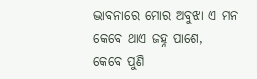ଦ୍ଭାବନାରେ ମୋର ଅବୁଝା ଏ ମନ
କେବେ ଥାଏ ଜହ୍ନ ପାଶେ,
କେବେ ପୁଣି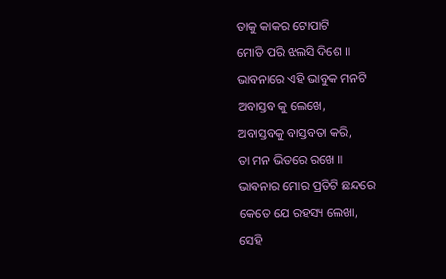ତାକୁ କାକର ଟୋପାଟି
ମୋତି ପରି ଝଲସି ଦିଶେ ॥
ଭାବନାରେ ଏହି ଭାବୁକ ମନଟି
ଅବାସ୍ତବ କୁ ଲେଖେ,
ଅବାସ୍ତବକୁ ବାସ୍ତବତା କରି,
ତା ମନ ଭିତରେ ରଖେ ॥
ଭାଵନାର ମୋର ପ୍ରତିଟି ଛନ୍ଦରେ
କେତେ ଯେ ରହସ୍ୟ ଲେଖା,
ସେହି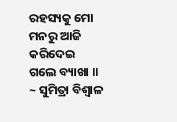ରହସ୍ୟକୁ ମୋ ମନରୁ ଆଜି
କରିଦେଇ ଗଲେ ବ୍ୟାଖା ॥
~ ସୁମିତ୍ରା ବିଶ୍ୱାଳ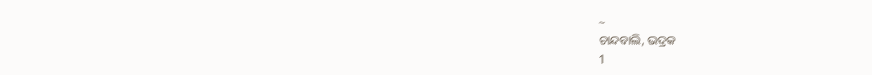~
ଚାନ୍ଦବାଲି, ଭଦ୍ରକ
1